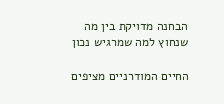הבחנה מדויקת בין מה שנחוץ למה שמרגיש נכון

החיים המודרניים מציפים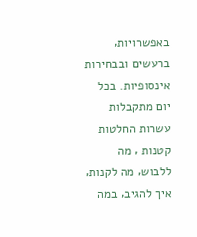באפשרויות‚ ברעשים ובבחירות אינסופיות. בכל יום מתקבלות עשרות החלטות קטנות ‚ מה ללבוש‚ מה לקנות‚ איך להגיב‚ במה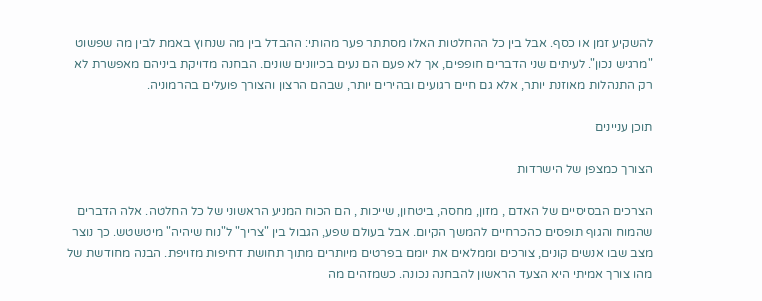להשקיע זמן או כסף. אבל בין כל ההחלטות האלו מסתתר פער מהותי: ההבדל בין מה שנחוץ באמת לבין מה שפשוט "מרגיש נכון". לעיתים שני הדברים חופפים‚ אך לא פעם הם נעים בכיוונים שונים. הבחנה מדויקת ביניהם מאפשרת לא רק התנהלות מאוזנת יותר‚ אלא גם חיים רגועים ובהירים יותר‚ שבהם הרצון והצורך פועלים בהרמוניה.

תוכן עניינים

הצורך כמצפן של הישרדות

הצרכים הבסיסיים של האדם ‚ מזון‚ מחסה‚ ביטחון‚ שייכות ‚ הם הכוח המניע הראשוני של כל החלטה. אלה הדברים שהמוח והגוף תופסים כהכרחיים להמשך הקיום. אבל בעולם שפע‚ הגבול בין "צריך" ל"נוח שיהיה" מיטשטש. כך נוצר מצב שבו אנשים קונים‚ צורכים וממלאים את יומם בפרטים מיותרים מתוך תחושת דחיפות מזויפת. הבנה מחודשת של מהו צורך אמיתי היא הצעד הראשון להבחנה נכונה. כשמזהים מה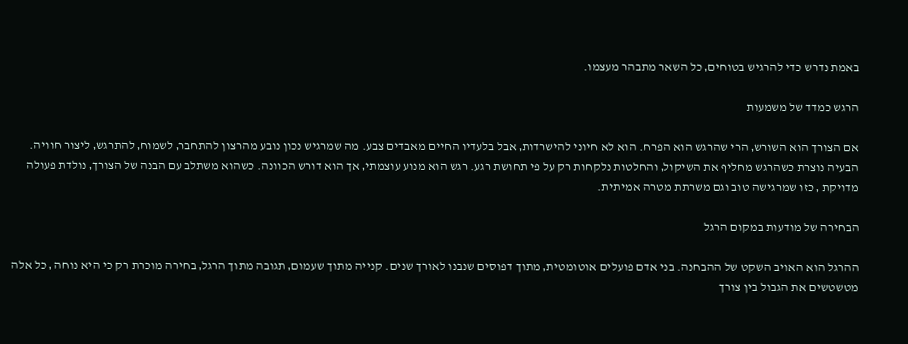באמת נדרש כדי להרגיש בטוחים‚ כל השאר מתבהר מעצמו.

הרגש כמדד של משמעות

אם הצורך הוא השורש‚ הרי שהרגש הוא הפרח. הוא לא חיוני להישרדות‚ אבל בלעדיו החיים מאבדים צבע. מה שמרגיש נכון נובע מהרצון להתחבר‚ לשמוח‚ להתרגש‚ ליצור חוויה. הבעיה נוצרת כשהרגש מחליף את השיקול‚ והחלטות נלקחות רק על פי תחושת רגע. רגש הוא מנוע עוצמתי‚ אך הוא דורש הכוונה. כשהוא משתלב עם הבנה של הצורך‚ נולדת פעולה מדויקת ‚ כזו שמרגישה טוב וגם משרתת מטרה אמיתית.

הבחירה של מודעות במקום הרגל

ההרגל הוא האויב השקט של ההבחנה. בני אדם פועלים אוטומטית‚ מתוך דפוסים שנבנו לאורך שנים. קנייה מתוך שעמום‚ תגובה מתוך הרגל‚ בחירה מוכרת רק כי היא נוחה ‚ כל אלה מטשטשים את הגבול בין צורך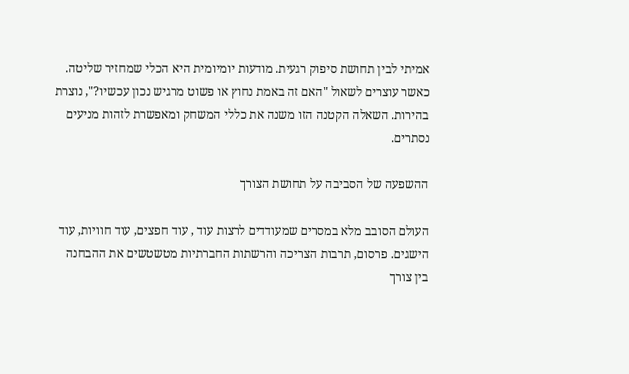אמיתי לבין תחושת סיפוק רגעית. מודעות יומיומית היא הכלי שמחזיר שליטה. כאשר עוצרים לשאול "האם זה באמת נחוץ או פשוט מרגיש נכון עכשיו?"‚ נוצרת בהירות. השאלה הקטנה הזו משנה את כללי המשחק ומאפשרת לזהות מניעים נסתרים.

ההשפעה של הסביבה על תחושת הצורך

העולם הסובב מלא במסרים שמעודדים לרצות עוד ‚ עוד חפצים‚ עוד חוויות‚ עוד הישגים. פרסום‚ תרבות הצריכה והרשתות החברתיות מטשטשים את ההבחנה בין צורך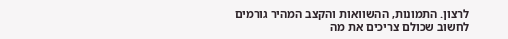לרצון. התמונות‚ ההשוואות והקצב המהיר גורמים לחשוב שכולם צריכים את מה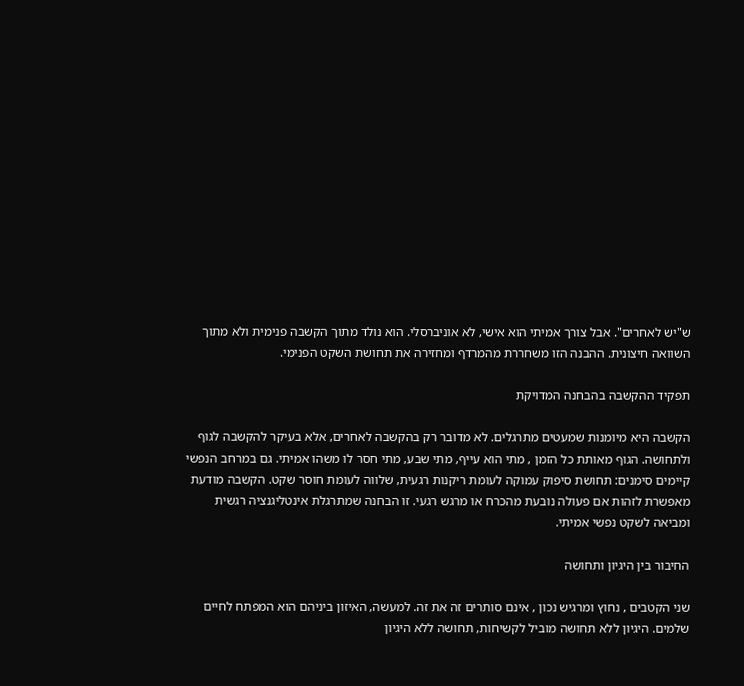ש"יש לאחרים". אבל צורך אמיתי הוא אישי‚ לא אוניברסלי. הוא נולד מתוך הקשבה פנימית ולא מתוך השוואה חיצונית. ההבנה הזו משחררת מהמרדף ומחזירה את תחושת השקט הפנימי.

תפקיד ההקשבה בהבחנה המדויקת

הקשבה היא מיומנות שמעטים מתרגלים. לא מדובר רק בהקשבה לאחרים‚ אלא בעיקר להקשבה לגוף ולתחושה. הגוף מאותת כל הזמן ‚ מתי הוא עייף‚ מתי שבע‚ מתי חסר לו משהו אמיתי. גם במרחב הנפשי קיימים סימנים: תחושת סיפוק עמוקה לעומת ריקנות רגעית‚ שלווה לעומת חוסר שקט. הקשבה מודעת מאפשרת לזהות אם פעולה נובעת מהכרח או מרגש רגעי. זו הבחנה שמתרגלת אינטליגנציה רגשית ומביאה לשקט נפשי אמיתי.

החיבור בין היגיון ותחושה

שני הקטבים ‚ נחוץ ומרגיש נכון ‚ אינם סותרים זה את זה. למעשה‚ האיזון ביניהם הוא המפתח לחיים שלמים. היגיון ללא תחושה מוביל לקשיחות‚ תחושה ללא היגיון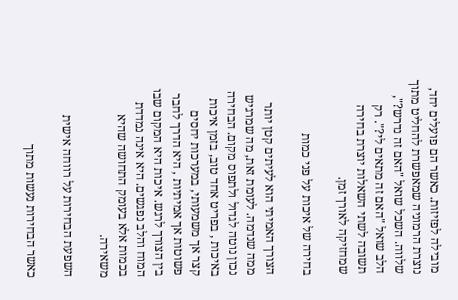מובילה לפזיזות. כאשר הם פועלים יחד‚ נוצרת הרמוניה שמאפשרת להחליט מתוך שלווה. השכל שואל "האם זה נדרש?"‚ הלב שואל "האם זה מתאים לי?". רק תשובה לשתי השאלות יוצרת בחירה שמחזיקה לאורך זמן.

בחירה של איכות על פני כמות

הצורך האמיתי הוא לעיתים קטן יותר ממה שנדמה. לעומת זאת‚ מה שמרגיש נכון נוטה לגדול ולתפוס מקום. הבחירה באיכות ‚ בפריט אחד טוב‚ בזמן איכות קצר אך משמעותי‚ במערכות יחסים פשוטות אך אמיתיות ‚ היא הדרך לחבר בין הצורך לרגש. איכות היא המקום שבו המוח והלב נפגשים. היא אינה נמדדת בכמות אלא בעומק התחושה שהיא משאירה.

השפעת הבחירות על רווחה אישית

כאשר הבחירות נעשות מתוך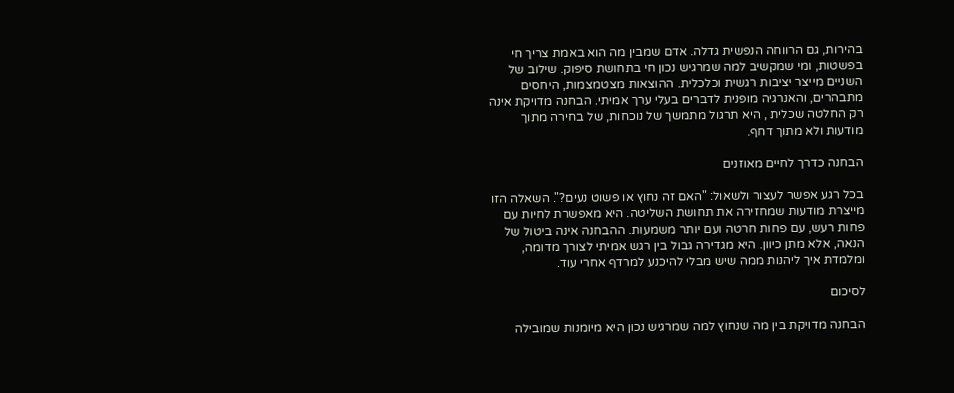בהירות‚ גם הרווחה הנפשית גדלה. אדם שמבין מה הוא באמת צריך חי בפשטות‚ ומי שמקשיב למה שמרגיש נכון חי בתחושת סיפוק. שילוב של השניים מייצר יציבות רגשית וכלכלית. ההוצאות מצטמצמות‚ היחסים מתבהרים‚ והאנרגיה מופנית לדברים בעלי ערך אמיתי. הבחנה מדויקת אינה רק החלטה שכלית ‚ היא תרגול מתמשך של נוכחות‚ של בחירה מתוך מודעות ולא מתוך דחף.

הבחנה כדרך לחיים מאוזנים

בכל רגע אפשר לעצור ולשאול: "האם זה נחוץ או פשוט נעים?". השאלה הזו מייצרת מודעות שמחזירה את תחושת השליטה. היא מאפשרת לחיות עם פחות רעש‚ עם פחות חרטה ועם יותר משמעות. ההבחנה אינה ביטול של הנאה‚ אלא מתן כיוון. היא מגדירה גבול בין רגש אמיתי לצורך מדומה‚ ומלמדת איך ליהנות ממה שיש מבלי להיכנע למרדף אחרי עוד.

לסיכום

הבחנה מדויקת בין מה שנחוץ למה שמרגיש נכון היא מיומנות שמובילה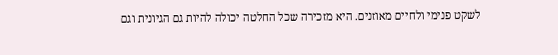לשקט פנימי ולחיים מאוזנים. היא מזכירה שכל החלטה יכולה להיות גם הגיונית וגם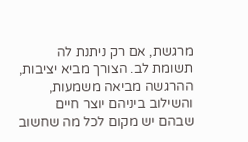מרגשת‚ אם רק ניתנת לה תשומת לב. הצורך מביא יציבות‚ ההרגשה מביאה משמעות‚ והשילוב ביניהם יוצר חיים שבהם יש מקום לכל מה שחשוב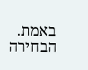באמת. הבחירה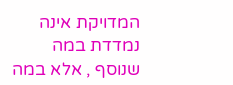המדויקת אינה נמדדת במה שנוסף ‚ אלא במה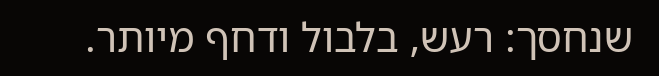שנחסך: רעש‚ בלבול ודחף מיותר.